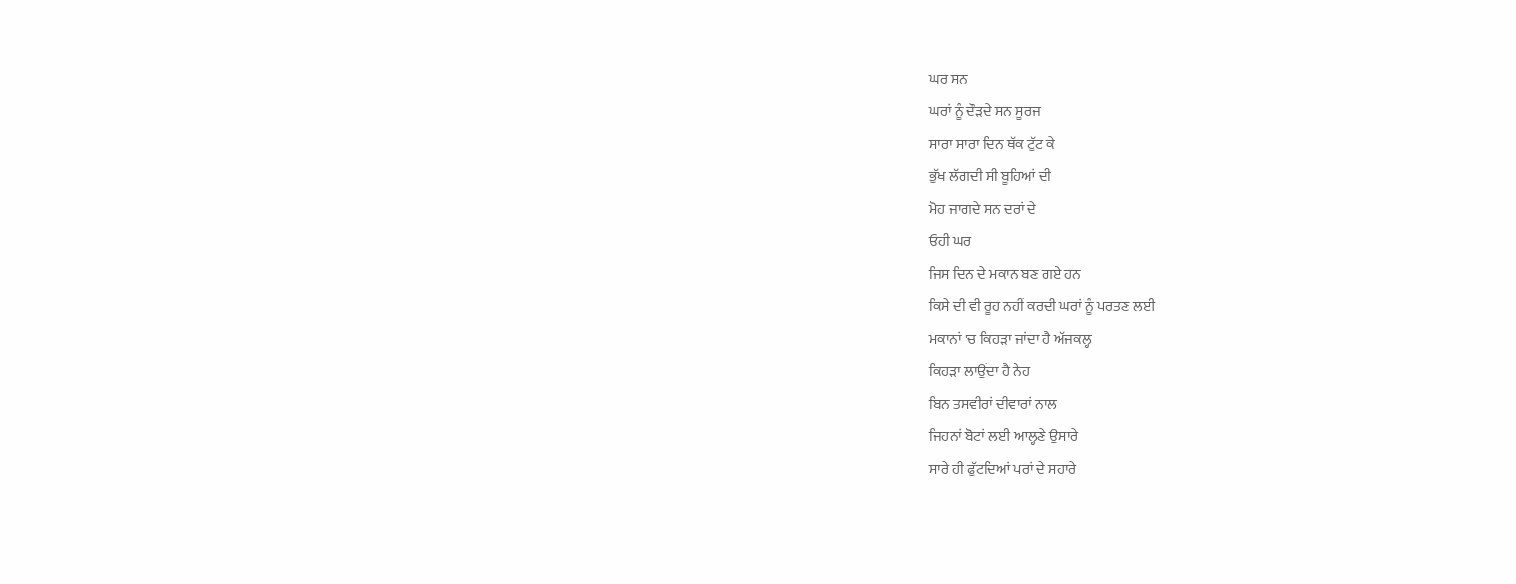ਘਰ ਸਨ
ਘਰਾਂ ਨੂੰ ਦੌੜਦੇ ਸਨ ਸੂਰਜ
ਸਾਰਾ ਸਾਰਾ ਦਿਨ ਥੱਕ ਟੁੱਟ ਕੇ
ਭੁੱਖ ਲੱਗਦੀ ਸੀ ਬੂਹਿਆਂ ਦੀ
ਮੋਹ ਜਾਗਦੇ ਸਨ ਦਰਾਂ ਦੇ
ਓਹੀ ਘਰ
ਜਿਸ ਦਿਨ ਦੇ ਮਕਾਨ ਬਣ ਗਏ ਹਨ
ਕਿਸੇ ਦੀ ਵੀ ਰੂਹ ਨਹੀਂ ਕਰਦੀ ਘਰਾਂ ਨੂੰ ਪਰਤਣ ਲਈ
ਮਕਾਨਾਂ 'ਚ ਕਿਹੜਾ ਜਾਂਦਾ ਹੈ ਅੱਜਕਲ੍ਹ
ਕਿਹੜਾ ਲਾਉਂਦਾ ਹੈ ਨੇਹ
ਬਿਨ ਤਸਵੀਰਾਂ ਦੀਵਾਰਾਂ ਨਾਲ
ਜਿਹਨਾਂ ਬੋਟਾਂ ਲਈ ਆਲ੍ਹਣੇ ਉਸਾਰੇ
ਸਾਰੇ ਹੀ ਫੁੱਟਦਿਆਂ ਪਰਾਂ ਦੇ ਸਹਾਰੇ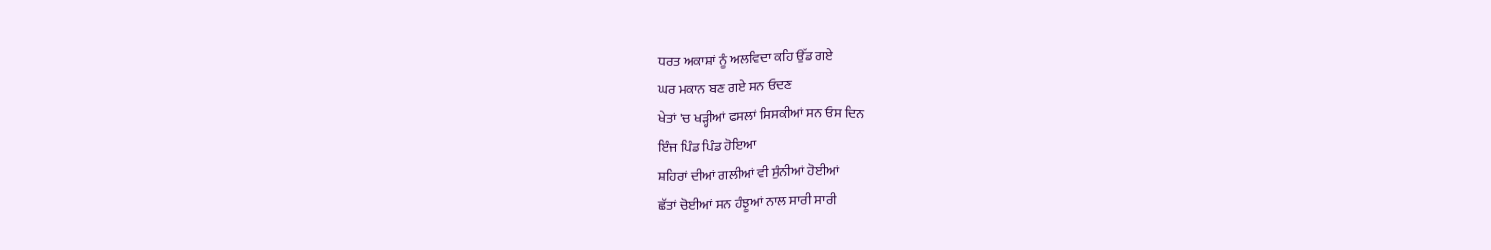ਧਰਤ ਅਕਾਸ਼ਾਂ ਨੂੰ ਅਲਵਿਦਾ ਕਹਿ ਉੱਡ ਗਏ
ਘਰ ਮਕਾਨ ਬਣ ਗਏ ਸਨ ਓਦਣ
ਖੇਤਾਂ 'ਚ ਖੜ੍ਹੀਆਂ ਫਸਲਾਂ ਸਿਸਕੀਆਂ ਸਨ ਓਸ ਦਿਨ
ਇੰਜ ਪਿੰਡ ਪਿੰਡ ਹੋਇਆ
ਸ਼ਹਿਰਾਂ ਦੀਆਂ ਗਲੀਆਂ ਵੀ ਸੁੰਨੀਆਂ ਹੋਈਆਂ
ਛੱਤਾਂ ਚੋਈਆਂ ਸਨ ਹੰਝੂਆਂ ਨਾਲ ਸਾਰੀ ਸਾਰੀ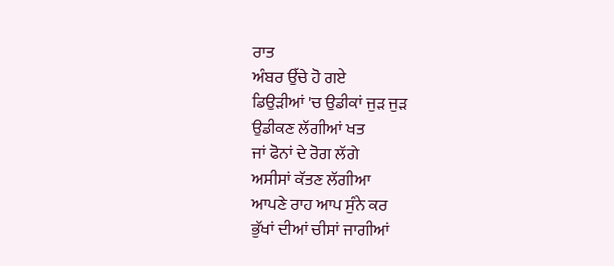ਰਾਤ
ਅੰਬਰ ਉੱਚੇ ਹੋ ਗਏ
ਡਿਉੜੀਆਂ 'ਚ ਉਡੀਕਾਂ ਜੁੜ ਜੁੜ
ਉਡੀਕਣ ਲੱਗੀਆਂ ਖਤ
ਜਾਂ ਫੋਨਾਂ ਦੇ ਰੋਗ ਲੱਗੇ
ਅਸੀਸਾਂ ਕੱਤਣ ਲੱਗੀਆ
ਆਪਣੇ ਰਾਹ ਆਪ ਸੁੰਨੇ ਕਰ
ਭੁੱਖਾਂ ਦੀਆਂ ਚੀਸਾਂ ਜਾਗੀਆਂ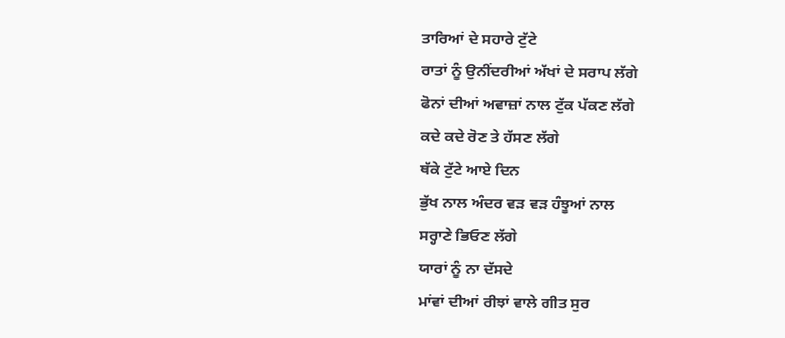ਤਾਰਿਆਂ ਦੇ ਸਹਾਰੇ ਟੁੱਟੇ
ਰਾਤਾਂ ਨੂੰ ਉਨੀਂਦਰੀਆਂ ਅੱਖਾਂ ਦੇ ਸਰਾਪ ਲੱਗੇ
ਫੋਨਾਂ ਦੀਆਂ ਅਵਾਜ਼ਾਂ ਨਾਲ ਟੁੱਕ ਪੱਕਣ ਲੱਗੇ
ਕਦੇ ਕਦੇ ਰੋਣ ਤੇ ਹੱਸਣ ਲੱਗੇ
ਥੱਕੇ ਟੁੱਟੇ ਆਏ ਦਿਨ
ਭੁੱਖ ਨਾਲ ਅੰਦਰ ਵੜ ਵੜ ਹੰਝੂਆਂ ਨਾਲ
ਸਰ੍ਹਾਣੇ ਭਿਓਣ ਲੱਗੇ
ਯਾਰਾਂ ਨੂੰ ਨਾ ਦੱਸਦੇ
ਮਾਂਵਾਂ ਦੀਆਂ ਰੀਝਾਂ ਵਾਲੇ ਗੀਤ ਸੁਰ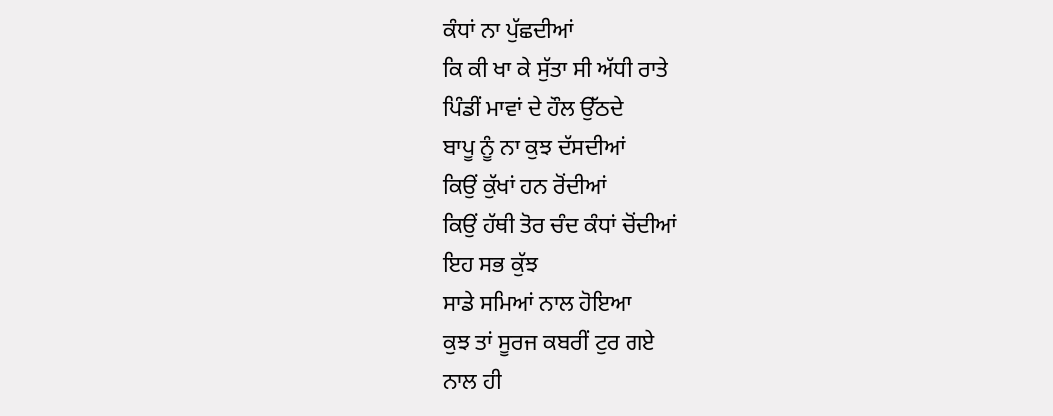ਕੰਧਾਂ ਨਾ ਪੁੱਛਦੀਆਂ
ਕਿ ਕੀ ਖਾ ਕੇ ਸੁੱਤਾ ਸੀ ਅੱਧੀ ਰਾਤੇ
ਪਿੰਡੀਂ ਮਾਵਾਂ ਦੇ ਹੌਲ ਉੱਠਦੇ
ਬਾਪੂ ਨੂੰ ਨਾ ਕੁਝ ਦੱਸਦੀਆਂ
ਕਿਉਂ ਕੁੱਖਾਂ ਹਨ ਰੋਂਦੀਆਂ
ਕਿਉਂ ਹੱਥੀ ਤੋਰ ਚੰਦ ਕੰਧਾਂ ਚੋਂਦੀਆਂ
ਇਹ ਸਭ ਕੁੱਝ
ਸਾਡੇ ਸਮਿਆਂ ਨਾਲ ਹੋਇਆ
ਕੁਝ ਤਾਂ ਸੂਰਜ ਕਬਰੀਂ ਟੁਰ ਗਏ
ਨਾਲ ਹੀ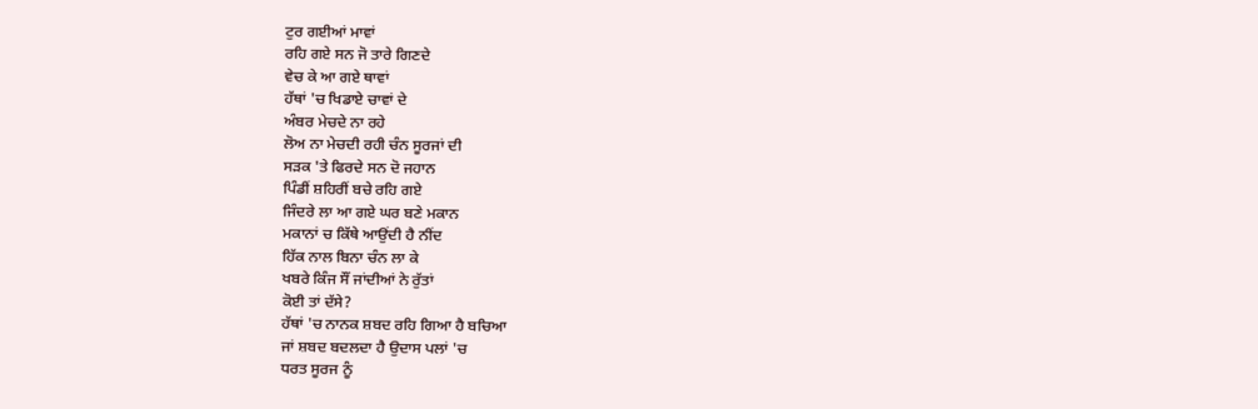ਟੁਰ ਗਈਆਂ ਮਾਵਾਂ
ਰਹਿ ਗਏ ਸਨ ਜੋ ਤਾਰੇ ਗਿਣਦੇ
ਵੇਚ ਕੇ ਆ ਗਏ ਥਾਵਾਂ
ਹੱਥਾਂ 'ਚ ਖਿਡਾਏ ਚਾਵਾਂ ਦੇ
ਅੰਬਰ ਮੇਚਦੇ ਨਾ ਰਹੇ
ਲੋਅ ਨਾ ਮੇਚਦੀ ਰਹੀ ਚੰਨ ਸੂਰਜਾਂ ਦੀ
ਸੜਕ 'ਤੇ ਫਿਰਦੇ ਸਨ ਦੋ ਜਹਾਨ
ਪਿੰਡੀਂ ਸ਼ਹਿਰੀਂ ਬਚੇ ਰਹਿ ਗਏ
ਜਿੰਦਰੇ ਲਾ ਆ ਗਏ ਘਰ ਬਣੇ ਮਕਾਨ
ਮਕਾਨਾਂ ਚ ਕਿੱਥੇ ਆਉਂਦੀ ਹੈ ਨੀਂਦ
ਹਿੱਕ ਨਾਲ ਬਿਨਾ ਚੰਨ ਲਾ ਕੇ
ਖਬਰੇ ਕਿੰਜ ਸੌਂ ਜਾਂਦੀਆਂ ਨੇ ਰੁੱਤਾਂ
ਕੋਈ ਤਾਂ ਦੱਸੇ?
ਹੱਥਾਂ 'ਚ ਨਾਨਕ ਸ਼ਬਦ ਰਹਿ ਗਿਆ ਹੈ ਬਚਿਆ
ਜਾਂ ਸ਼ਬਦ ਬਦਲਦਾ ਹੈ ਉਦਾਸ ਪਲਾਂ 'ਚ
ਧਰਤ ਸੂਰਜ ਨੂੰ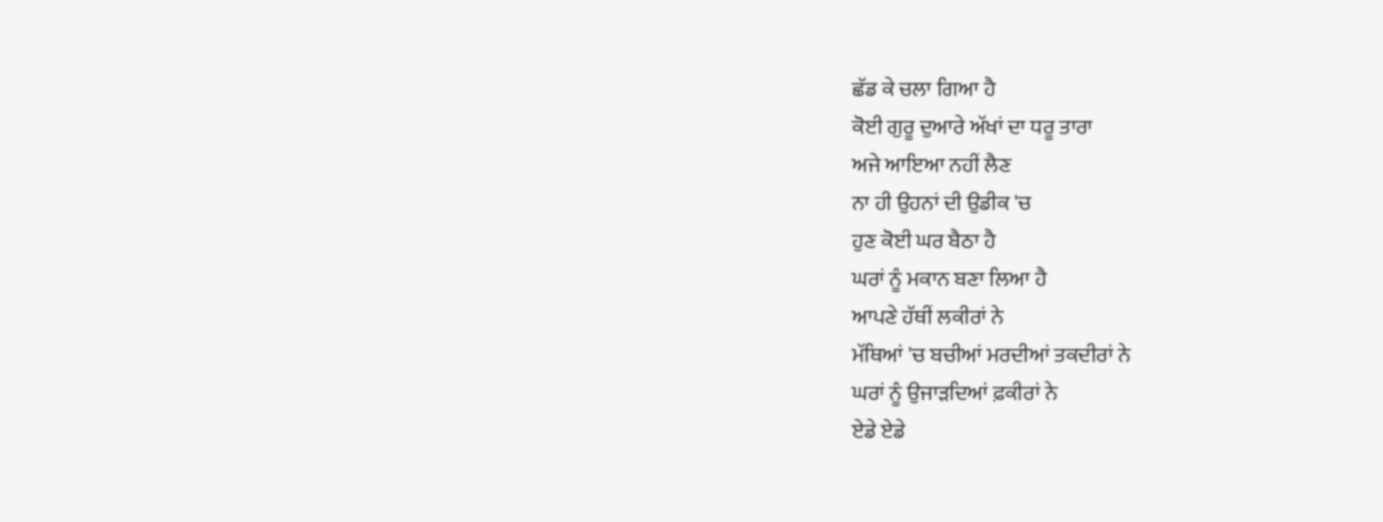ਛੱਡ ਕੇ ਚਲਾ ਗਿਆ ਹੈ
ਕੋਈ ਗੁਰੂ ਦੁਆਰੇ ਅੱਖਾਂ ਦਾ ਧਰੂ ਤਾਰਾ
ਅਜੇ ਆਇਆ ਨਹੀਂ ਲੈਣ
ਨਾ ਹੀ ਉਹਨਾਂ ਦੀ ਉਡੀਕ 'ਚ
ਹੁਣ ਕੋਈ ਘਰ ਬੈਠਾ ਹੈ
ਘਰਾਂ ਨੂੰ ਮਕਾਨ ਬਣਾ ਲਿਆ ਹੈ
ਆਪਣੇ ਹੱਥੀਂ ਲਕੀਰਾਂ ਨੇ
ਮੱਥਿਆਂ 'ਚ ਬਚੀਆਂ ਮਰਦੀਆਂ ਤਕਦੀਰਾਂ ਨੇ
ਘਰਾਂ ਨੂੰ ਉਜਾੜਦਿਆਂ ਫ਼ਕੀਰਾਂ ਨੇ
ਏਡੇ ਏਡੇ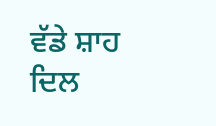ਵੱਡੇ ਸ਼ਾਹ ਦਿਲ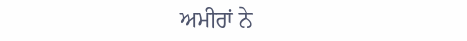ਅਮੀਰਾਂ ਨੇ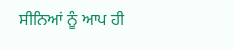ਸੀਨਿਆਂ ਨੂੰ ਆਪ ਹੀ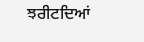ਝਰੀਟਦਿਆਂ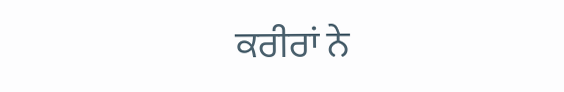ਕਰੀਰਾਂ ਨੇ